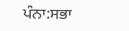ਪੰਨਾ:ਸਭਾ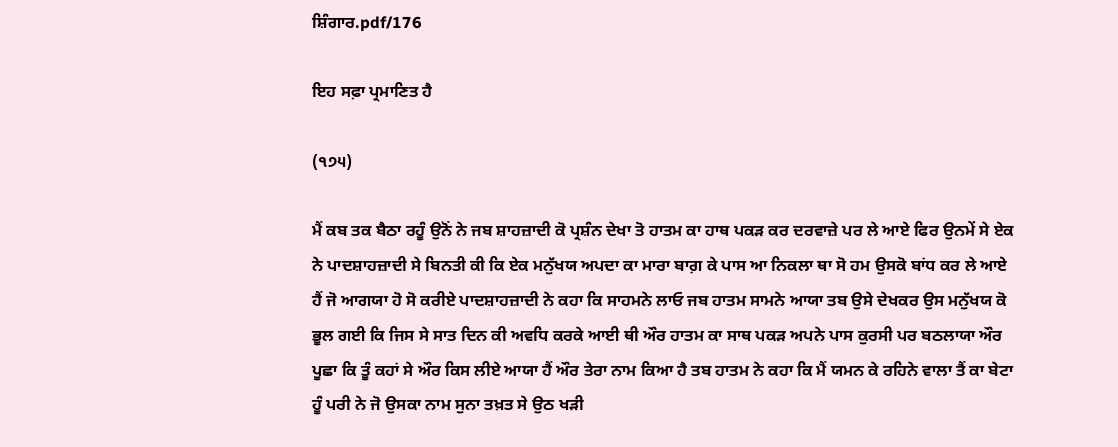ਸ਼ਿੰਗਾਰ.pdf/176

ਇਹ ਸਫ਼ਾ ਪ੍ਰਮਾਣਿਤ ਹੈ

(੧੭੫)

ਮੈਂ ਕਬ ਤਕ ਬੈਠਾ ਰਹੂੰ ਉਨੋਂ ਨੇ ਜਬ ਸ਼ਾਹਜ਼ਾਦੀ ਕੋ ਪ੍ਰਸ਼ੰਨ ਦੇਖਾ ਤੋ ਹਾਤਮ ਕਾ ਹਾਥ ਪਕੜ ਕਰ ਦਰਵਾਜ਼ੇ ਪਰ ਲੇ ਆਏ ਫਿਰ ਉਨਮੇਂ ਸੇ ਏਕ ਨੇ ਪਾਦਸ਼ਾਹਜ਼ਾਦੀ ਸੇ ਬਿਨਤੀ ਕੀ ਕਿ ਏਕ ਮਨੁੱਖਯ ਅਪਦਾ ਕਾ ਮਾਰਾ ਬਾਗ਼ ਕੇ ਪਾਸ ਆ ਨਿਕਲਾ ਥਾ ਸੋ ਹਮ ਉਸਕੋ ਬਾਂਧ ਕਰ ਲੇ ਆਏ ਹੈਂ ਜੋ ਆਗਯਾ ਹੋ ਸੋ ਕਰੀਏ ਪਾਦਸ਼ਾਹਜ਼ਾਦੀ ਨੇ ਕਹਾ ਕਿ ਸਾਹਮਨੇ ਲਾਓ ਜਬ ਹਾਤਮ ਸਾਮਨੇ ਆਯਾ ਤਬ ਉਸੇ ਦੇਖਕਰ ਉਸ ਮਨੁੱਖਯ ਕੋ ਭੂਲ ਗਈ ਕਿ ਜਿਸ ਸੇ ਸਾਤ ਦਿਨ ਕੀ ਅਵਧਿ ਕਰਕੇ ਆਈ ਥੀ ਔਰ ਹਾਤਮ ਕਾ ਸਾਥ ਪਕੜ ਅਪਨੇ ਪਾਸ ਕੁਰਸੀ ਪਰ ਬਠਲਾਯਾ ਔਰ ਪੂਛਾ ਕਿ ਤੂੰ ਕਹਾਂ ਸੇ ਔਰ ਕਿਸ ਲੀਏ ਆਯਾ ਹੈਂ ਔਰ ਤੇਰਾ ਨਾਮ ਕਿਆ ਹੈ ਤਬ ਹਾਤਮ ਨੇ ਕਹਾ ਕਿ ਮੈਂ ਯਮਨ ਕੇ ਰਹਿਨੇ ਵਾਲਾ ਤੈਂ ਕਾ ਬੇਟਾ ਹੂੰ ਪਰੀ ਨੇ ਜੋ ਉਸਕਾ ਨਾਮ ਸੁਨਾ ਤਖ਼ਤ ਸੇ ਉਠ ਖੜੀ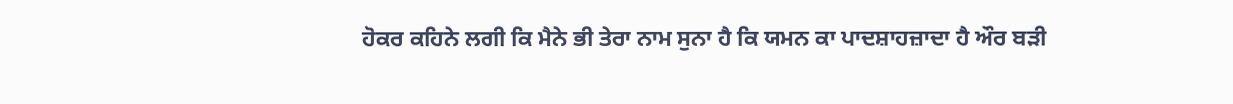ਹੋਕਰ ਕਹਿਨੇ ਲਗੀ ਕਿ ਮੈਨੇ ਭੀ ਤੇਰਾ ਨਾਮ ਸੁਨਾ ਹੈ ਕਿ ਯਮਨ ਕਾ ਪਾਦਸ਼ਾਹਜ਼ਾਦਾ ਹੈ ਔਰ ਬੜੀ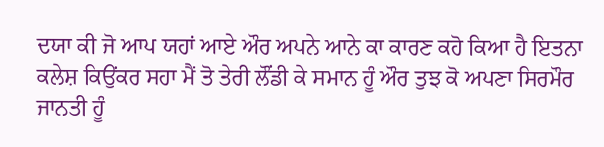ਦਯਾ ਕੀ ਜੋ ਆਪ ਯਹਾਂ ਆਏ ਔਰ ਅਪਨੇ ਆਨੇ ਕਾ ਕਾਰਣ ਕਹੋ ਕਿਆ ਹੈ ਇਤਨਾ ਕਲੇਸ਼ ਕਿਉਂਕਰ ਸਹਾ ਮੈਂ ਤੋ ਤੇਰੀ ਲੌਂਡੀ ਕੇ ਸਮਾਨ ਹੂੰ ਔਰ ਤੁਝ ਕੋ ਅਪਣਾ ਸਿਰਮੌਰ ਜਾਨਤੀ ਹੂੰ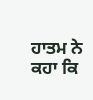ਹਾਤਮ ਨੇ ਕਹਾ ਕਿ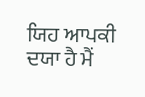ਯਿਹ ਆਪਕੀ ਦਯਾ ਹੈ ਮੈਂ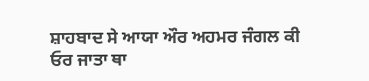ਸ਼ਾਹਬਾਦ ਸੇ ਆਯਾ ਔਰ ਅਹਮਰ ਜੰਗਲ ਕੀ ਓਰ ਜਾਤਾ ਥਾ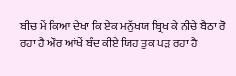ਬੀਚ ਮੇਂ ਕਿਆ ਦੇਖਾ ਕਿ ਏਕ ਮਨੁੱਖਯ ਬ੍ਰਿਖ ਕੇ ਨੀਚੇ ਬੈਠਾ ਰੋ ਰਹਾ ਹੈ ਔਰ ਆਂਖੇਂ ਬੰਦ ਕੀਏ ਯਿਹ ਤੁਕ ਪੜ ਰਹਾ ਹੈ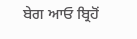ਬੇਗ ਆਓ ਬ੍ਰਿਹੋਂ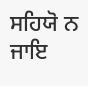ਸਹਿਯੋ ਨ ਜਾਇ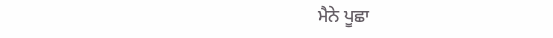ਮੈਨੇ ਪੂਛਾ